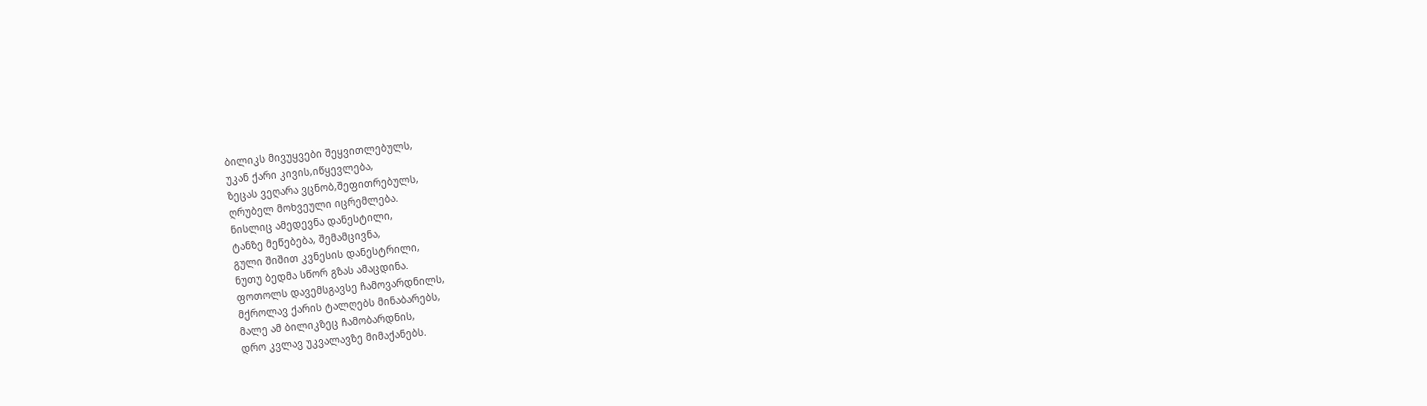ბილიკს მივუყვები შეყვითლებულს,
უკან ქარი კივის,იწყევლება,
ზეცას ვეღარა ვცნობ,შეფითრებულს,
ღრუბელ მოხვეული იცრემლება.
ნისლიც ამედევნა დანესტილი,
ტანზე მეწებება, შემამცივნა,
გული შიშით კვნესის დანესტრილი,
ნუთუ ბედმა სწორ გზას ამაცდინა.
ფოთოლს დავემსგავსე ჩამოვარდნილს,
მქროლავ ქარის ტალღებს მინაბარებს,
მალე ამ ბილიკზეც ჩამობარდნის,
დრო კვლავ უკვალავზე მიმაქანებს.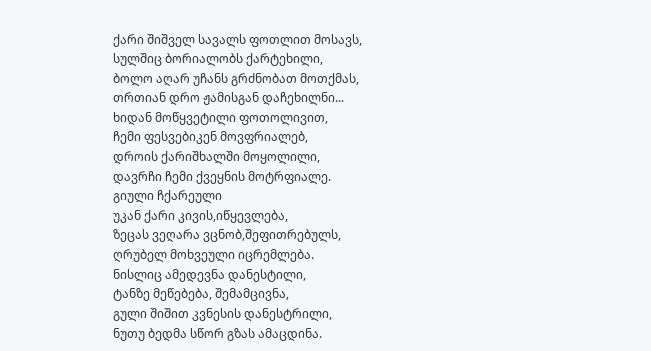ქარი შიშველ სავალს ფოთლით მოსავს,
სულშიც ბორიალობს ქარტეხილი,
ბოლო აღარ უჩანს გრძნობათ მოთქმას,
თრთიან დრო ჟამისგან დაჩეხილნი...
ხიდან მოწყვეტილი ფოთოლივით,
ჩემი ფესვებიკენ მოვფრიალებ,
დროის ქარიშხალში მოყოლილი,
დავრჩი ჩემი ქვეყნის მოტრფიალე.
გიული ჩქარეული
უკან ქარი კივის,იწყევლება,
ზეცას ვეღარა ვცნობ,შეფითრებულს,
ღრუბელ მოხვეული იცრემლება.
ნისლიც ამედევნა დანესტილი,
ტანზე მეწებება, შემამცივნა,
გული შიშით კვნესის დანესტრილი,
ნუთუ ბედმა სწორ გზას ამაცდინა.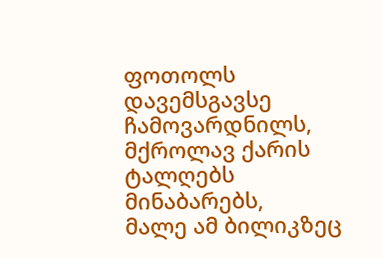ფოთოლს დავემსგავსე ჩამოვარდნილს,
მქროლავ ქარის ტალღებს მინაბარებს,
მალე ამ ბილიკზეც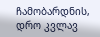ჩამობარდნის,
დრო კვლავ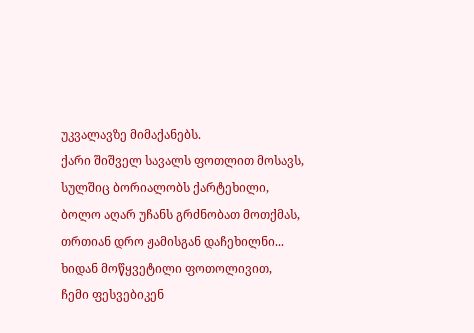უკვალავზე მიმაქანებს.
ქარი შიშველ სავალს ფოთლით მოსავს,
სულშიც ბორიალობს ქარტეხილი,
ბოლო აღარ უჩანს გრძნობათ მოთქმას,
თრთიან დრო ჟამისგან დაჩეხილნი...
ხიდან მოწყვეტილი ფოთოლივით,
ჩემი ფესვებიკენ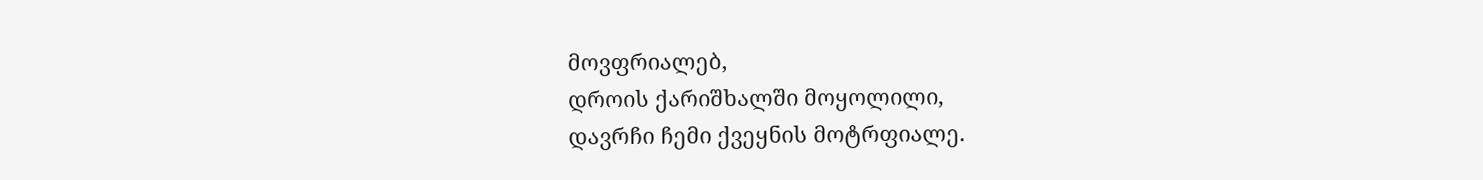მოვფრიალებ,
დროის ქარიშხალში მოყოლილი,
დავრჩი ჩემი ქვეყნის მოტრფიალე.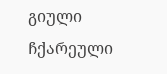გიული ჩქარეული